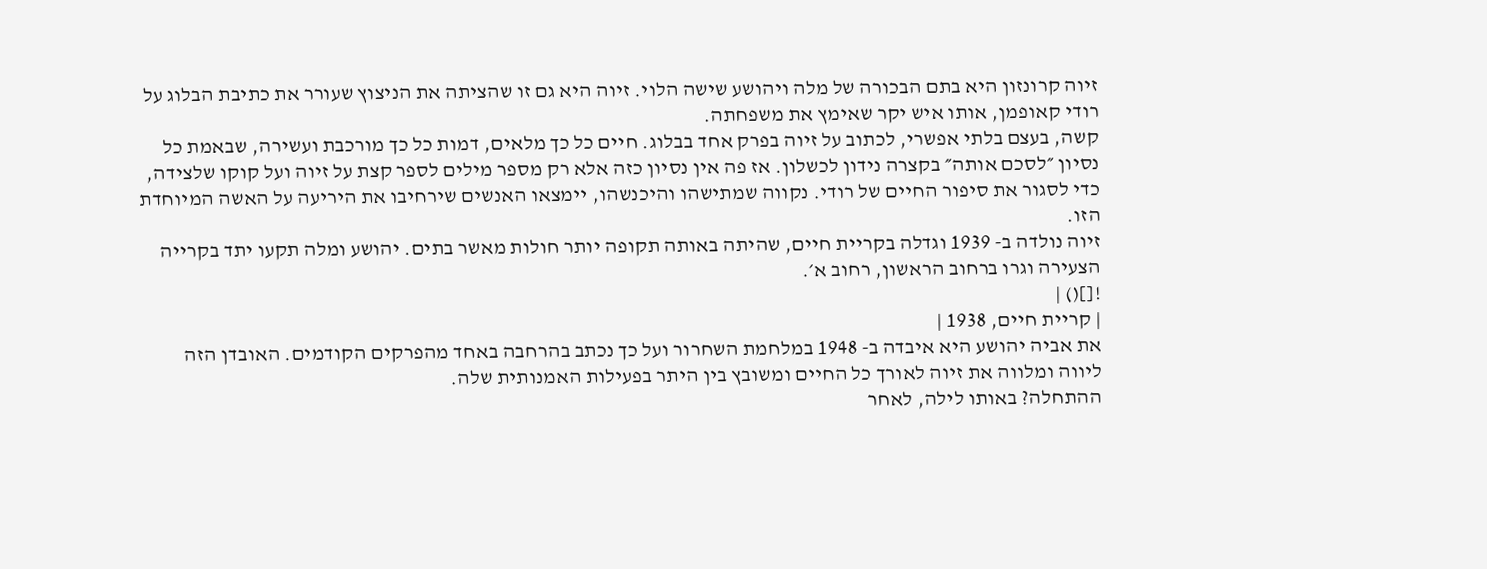זיוה קרונזון היא בתם הבכורה של מלה ויהושע שישה הלוי. זיוה היא גם זו שהציתה את הניצוץ שעורר את כתיבת הבלוג על רודי קאופמן, אותו איש יקר שאימץ את משפחתה.
קשה, בעצם בלתי אפשרי, לכתוב על זיוה בפרק אחד בבלוג. חיים כל כך מלאים, דמות כל כך מורכבת ועשירה, שבאמת כל נסיון ״לסכם אותה״ בקצרה נידון לכשלון. אז פה אין נסיון כזה אלא רק מספר מילים לספר קצת על זיוה ועל קוקו שלצידה, כדי לסגור את סיפור החיים של רודי. נקווה שמתישהו והיכנשהו, יימצאו האנשים שירחיבו את היריעה על האשה המיוחדת הזו.
זיוה נולדה ב- 1939 וגדלה בקריית חיים, שהיתה באותה תקופה יותר חולות מאשר בתים. יהושע ומלה תקעו יתד בקרייה הצעירה וגרו ברחוב הראשון, רחוב א׳.
![]() |
| קריית חיים, 1938 |
את אביה יהושע היא איבדה ב- 1948 במלחמת השחרור ועל כך נכתב בהרחבה באחד מהפרקים הקודמים. האובדן הזה ליווה ומלווה את זיוה לאורך כל החיים ומשובץ בין היתר בפעילות האמנותית שלה.
ההתחלה? באותו לילה, לאחר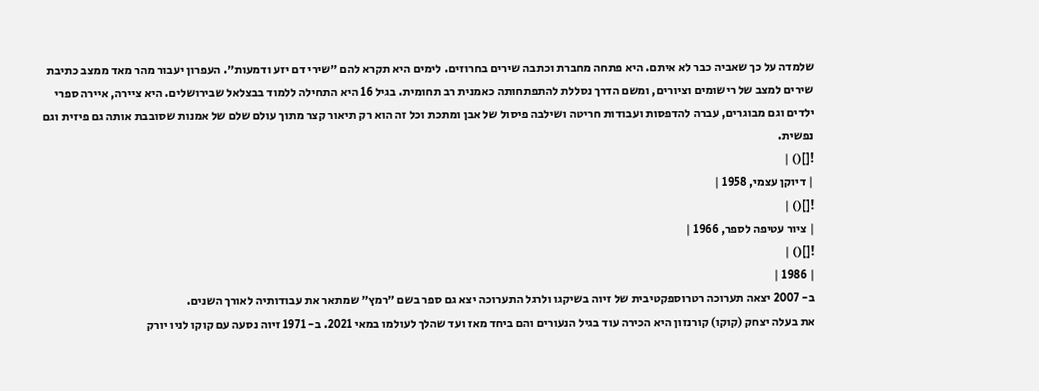שלמדה על כך שאביה כבר לא איתם. היא פתחה מחברת וכתבה שירים בחרוזים. לימים היא תקרא להם ״שירי דם יזע ודמעות״. העפרון יעבור מהר מאד ממצב כתיבת שירים למצב של רישומים וציורים, ומשם הדרך נסללת להתפתחותה כאמנית רב תחומית. בגיל 16 היא התחילה ללמוד בבצלאל שבירושלים. היא ציירה, איירה ספרי ילדים וגם מבוגרים, עברה להדפסות ועבודות חריטה ושילבה פיסול של אבן ומתכת וכל זה הוא רק תיאור קצר מתוך עולם שלם של אמנות שסובבת אותה גם פיזית וגם נפשית.
![]() |
| דיוקן עצמי, 1958 |
![]() |
| ציור עטיפה לספר, 1966 |
![]() |
| 1986 |
ב- 2007 יצאה תערוכה רטרוספקטיבית של זיוה בשיקגו ולרגל התערוכה יצא גם ספר בשם ״רמץ״ שמתאר את עבודותיה לאורך השנים.
את בעלה יצחק (קוקו) קורנזון היא הכירה עוד בגיל הנעורים והם ביחד מאז ועד שהלך לעולמו במאי 2021. ב- 1971 זיוה נסעה עם קוקו לניו יורק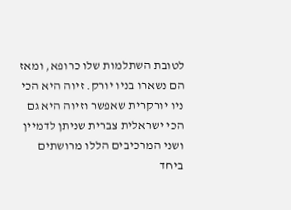לטובת השתלמות שלו כרופא, ומאז הם נשארו בניו יורק. זיוה היא הכי ניו יורקרית שאפשר וזיוה היא גם הכי ישראלית צברית שניתן לדמיין ושני המרכיבים הללו מרושתים ביחד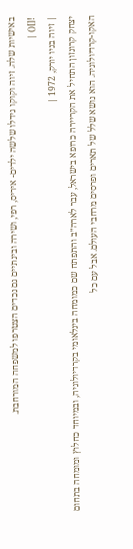באישיות שלה. זיוה וקוקו גידלו שלשה ילדים- איריס, רפי, ושירה ובינתיים גם נכדים הצטרפו למשפחה המורחבת.
![]() |
| זיוה בניו יורק, 1972 |
יצחק קרונזון התחיל את הקריירה כרופא בישראל, עבר לארה״ב והתפתח שם כמומחה בינלאומי בקרדיולוגיה, ובמיוחד כחלוץ ומומחה בתחום האקו-קרדיולוגיה. הוא נושא שלל של תארים ופרסים מרחבי העולם. אבל עם כל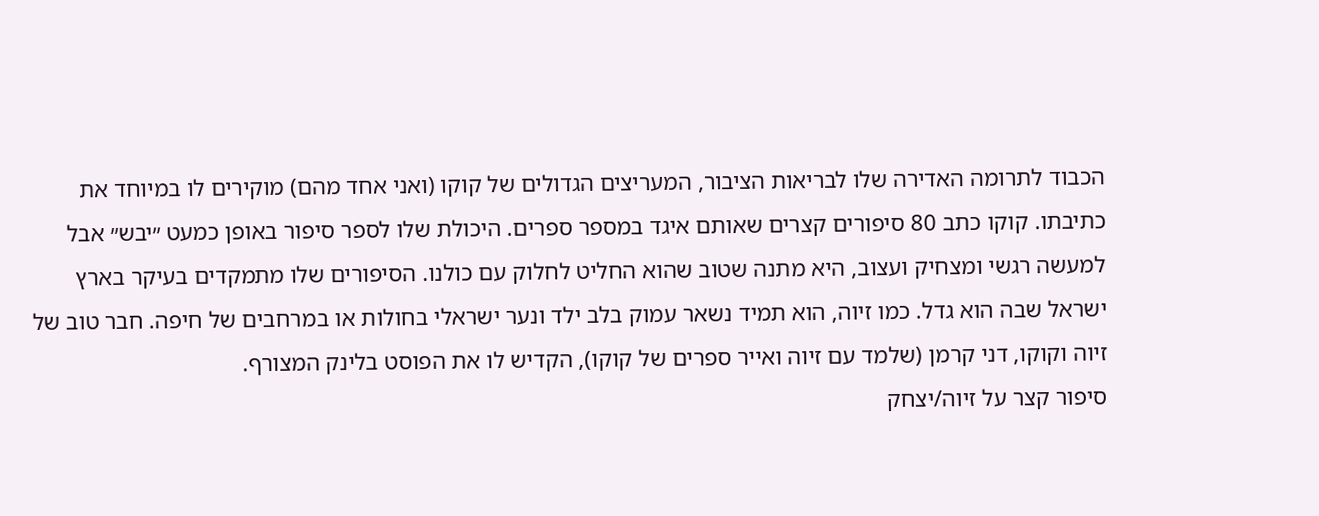הכבוד לתרומה האדירה שלו לבריאות הציבור, המעריצים הגדולים של קוקו (ואני אחד מהם) מוקירים לו במיוחד את כתיבתו. קוקו כתב 80 סיפורים קצרים שאותם איגד במספר ספרים. היכולת שלו לספר סיפור באופן כמעט ״יבש״ אבל למעשה רגשי ומצחיק ועצוב, היא מתנה שטוב שהוא החליט לחלוק עם כולנו. הסיפורים שלו מתמקדים בעיקר בארץ ישראל שבה הוא גדל. כמו זיוה, הוא תמיד נשאר עמוק בלב ילד ונער ישראלי בחולות או במרחבים של חיפה. חבר טוב של זיוה וקוקו, דני קרמן (שלמד עם זיוה ואייר ספרים של קוקו), הקדיש לו את הפוסט בלינק המצורף.
סיפור קצר על זיוה/יצחק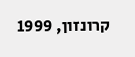קרונזון, 1999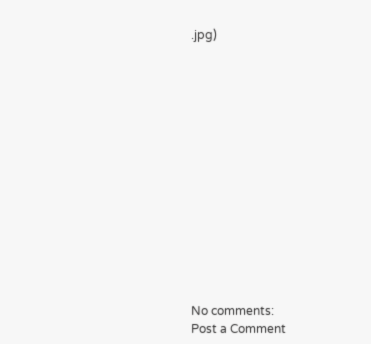.jpg)














No comments:
Post a Comment